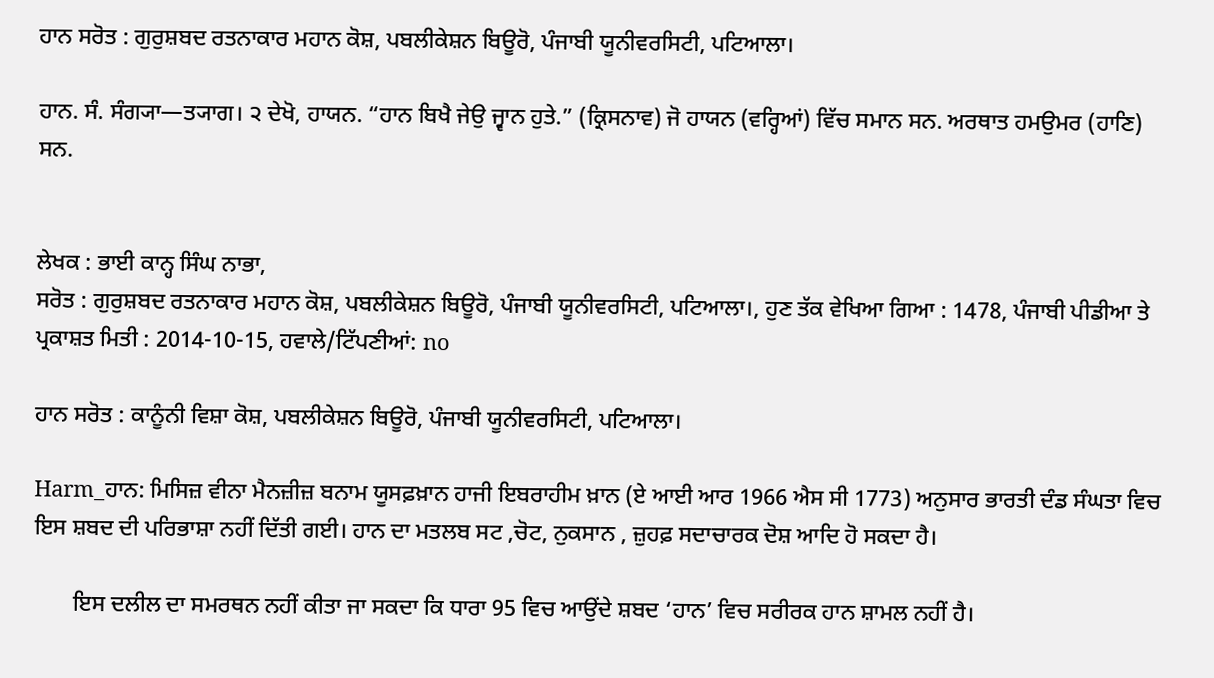ਹਾਨ ਸਰੋਤ : ਗੁਰੁਸ਼ਬਦ ਰਤਨਾਕਾਰ ਮਹਾਨ ਕੋਸ਼, ਪਬਲੀਕੇਸ਼ਨ ਬਿਊਰੋ, ਪੰਜਾਬੀ ਯੂਨੀਵਰਸਿਟੀ, ਪਟਿਆਲਾ।

ਹਾਨ. ਸੰ. ਸੰਗ੍ਯਾ—ਤ੍ਯਾਗ। ੨ ਦੇਖੋ, ਹਾਯਨ. “ਹਾਨ ਬਿਖੈ ਜੇਉ ਜ੍ਵਾਨ ਹੁਤੇ.” (ਕ੍ਰਿਸਨਾਵ) ਜੋ ਹਾਯਨ (ਵਰ੍ਹਿਆਂ) ਵਿੱਚ ਸਮਾਨ ਸਨ. ਅਰਥਾਤ ਹਮਉਮਰ (ਹਾਣਿ) ਸਨ.


ਲੇਖਕ : ਭਾਈ ਕਾਨ੍ਹ ਸਿੰਘ ਨਾਭਾ,
ਸਰੋਤ : ਗੁਰੁਸ਼ਬਦ ਰਤਨਾਕਾਰ ਮਹਾਨ ਕੋਸ਼, ਪਬਲੀਕੇਸ਼ਨ ਬਿਊਰੋ, ਪੰਜਾਬੀ ਯੂਨੀਵਰਸਿਟੀ, ਪਟਿਆਲਾ।, ਹੁਣ ਤੱਕ ਵੇਖਿਆ ਗਿਆ : 1478, ਪੰਜਾਬੀ ਪੀਡੀਆ ਤੇ ਪ੍ਰਕਾਸ਼ਤ ਮਿਤੀ : 2014-10-15, ਹਵਾਲੇ/ਟਿੱਪਣੀਆਂ: no

ਹਾਨ ਸਰੋਤ : ਕਾਨੂੰਨੀ ਵਿਸ਼ਾ ਕੋਸ਼, ਪਬਲੀਕੇਸ਼ਨ ਬਿਊਰੋ, ਪੰਜਾਬੀ ਯੂਨੀਵਰਸਿਟੀ, ਪਟਿਆਲਾ।

Harm_ਹਾਨ: ਮਿਸਿਜ਼ ਵੀਨਾ ਮੈਨਜ਼ੀਜ਼ ਬਨਾਮ ਯੂਸਫ਼ਖ਼ਾਨ ਹਾਜੀ ਇਬਰਾਹੀਮ ਖ਼ਾਨ (ਏ ਆਈ ਆਰ 1966 ਐਸ ਸੀ 1773) ਅਨੁਸਾਰ ਭਾਰਤੀ ਦੰਡ ਸੰਘਤਾ ਵਿਚ ਇਸ ਸ਼ਬਦ ਦੀ ਪਰਿਭਾਸ਼ਾ ਨਹੀਂ ਦਿੱਤੀ ਗਈ। ਹਾਨ ਦਾ ਮਤਲਬ ਸਟ ,ਚੋਟ, ਨੁਕਸਾਨ , ਜ਼ੁਹਫ਼ ਸਦਾਚਾਰਕ ਦੋਸ਼ ਆਦਿ ਹੋ ਸਕਦਾ ਹੈ।

       ਇਸ ਦਲੀਲ ਦਾ ਸਮਰਥਨ ਨਹੀਂ ਕੀਤਾ ਜਾ ਸਕਦਾ ਕਿ ਧਾਰਾ 95 ਵਿਚ ਆਉਂਦੇ ਸ਼ਬਦ ‘ਹਾਨ’ ਵਿਚ ਸਰੀਰਕ ਹਾਨ ਸ਼ਾਮਲ ਨਹੀਂ ਹੈ।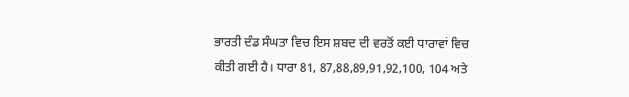ਭਾਰਤੀ ਦੰਡ ਸੰਘਤਾ ਵਿਚ ਇਸ ਸ਼ਬਦ ਦੀ ਵਰਤੋਂ ਕਈ ਧਾਰਾਵਾਂ ਵਿਚ ਕੀਤੀ ਗਈ ਹੈ। ਧਾਰਾ 81, 87,88,89,91,92,100, 104 ਅਤੇ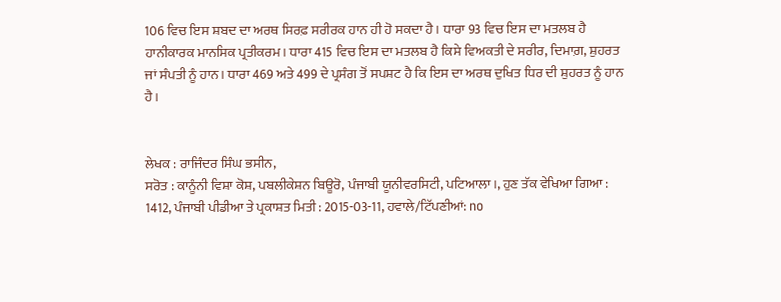106 ਵਿਚ ਇਸ ਸ਼ਬਦ ਦਾ ਅਰਥ ਸਿਰਫ਼ ਸਰੀਰਕ ਹਾਨ ਹੀ ਹੋ ਸਕਦਾ ਹੈ। ਧਾਰਾ 93 ਵਿਚ ਇਸ ਦਾ ਮਤਲਬ ਹੈ ਹਾਨੀਕਾਰਕ ਮਾਨਸਿਕ ਪ੍ਰਤੀਕਰਮ। ਧਾਰਾ 415 ਵਿਚ ਇਸ ਦਾ ਮਤਲਬ ਹੈ ਕਿਸੇ ਵਿਅਕਤੀ ਦੇ ਸਰੀਰ, ਦਿਮਾਗ਼, ਸ਼ੁਹਰਤ ਜਾਂ ਸੰਪਤੀ ਨੂੰ ਹਾਨ। ਧਾਰਾ 469 ਅਤੇ 499 ਦੇ ਪ੍ਰਸੰਗ ਤੋਂ ਸਪਸ਼ਟ ਹੈ ਕਿ ਇਸ ਦਾ ਅਰਥ ਦੁਖਿਤ ਧਿਰ ਦੀ ਸ਼ੁਹਰਤ ਨੂੰ ਹਾਨ ਹੈ।


ਲੇਖਕ : ਰਾਜਿੰਦਰ ਸਿੰਘ ਭਸੀਨ,
ਸਰੋਤ : ਕਾਨੂੰਨੀ ਵਿਸ਼ਾ ਕੋਸ਼, ਪਬਲੀਕੇਸ਼ਨ ਬਿਊਰੋ, ਪੰਜਾਬੀ ਯੂਨੀਵਰਸਿਟੀ, ਪਟਿਆਲਾ।, ਹੁਣ ਤੱਕ ਵੇਖਿਆ ਗਿਆ : 1412, ਪੰਜਾਬੀ ਪੀਡੀਆ ਤੇ ਪ੍ਰਕਾਸ਼ਤ ਮਿਤੀ : 2015-03-11, ਹਵਾਲੇ/ਟਿੱਪਣੀਆਂ: no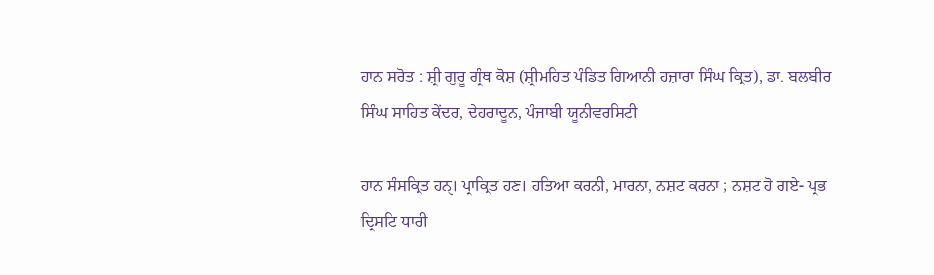ਹਾਨ ਸਰੋਤ : ਸ਼੍ਰੀ ਗੁਰੂ ਗ੍ਰੰਥ ਕੋਸ਼ (ਸ਼੍ਰੀਮਹਿਤ ਪੰਡਿਤ ਗਿਆਨੀ ਹਜ਼ਾਰਾ ਸਿੰਘ ਕ੍ਰਿਤ), ਡਾ. ਬਲਬੀਰ ਸਿੰਘ ਸਾਹਿਤ ਕੇਂਦਰ, ਦੇਹਰਾਦੂਨ, ਪੰਜਾਬੀ ਯੂਨੀਵਰਸਿਟੀ

ਹਾਨ ਸੰਸਕ੍ਰਿਤ ਹਨੑ। ਪ੍ਰਾਕ੍ਰਿਤ ਹਣ। ਹਤਿਆ ਕਰਨੀ, ਮਾਰਨਾ, ਨਸ਼ਟ ਕਰਨਾ ; ਨਸ਼ਟ ਹੋ ਗਏ- ਪ੍ਰਭ ਦ੍ਰਿਸਟਿ ਧਾਰੀ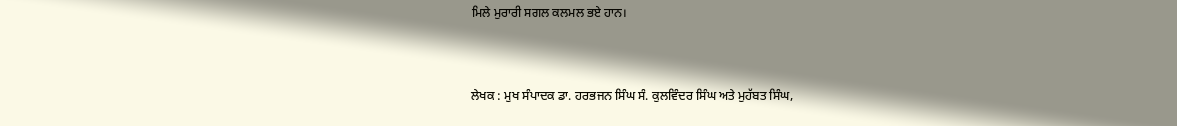ਮਿਲੇ ਮੁਰਾਰੀ ਸਗਲ ਕਲਮਲ ਭਏ ਹਾਨ।


ਲੇਖਕ : ਮੁਖ ਸੰਪਾਦਕ ਡਾ. ਹਰਭਜਨ ਸਿੰਘ ਸੰ. ਕੁਲਵਿੰਦਰ ਸਿੰਘ ਅਤੇ ਮੁਹੱਬਤ ਸਿੰਘ,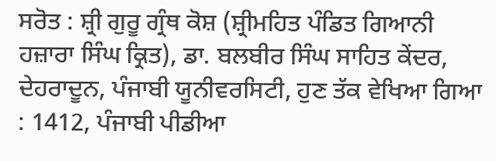ਸਰੋਤ : ਸ਼੍ਰੀ ਗੁਰੂ ਗ੍ਰੰਥ ਕੋਸ਼ (ਸ਼੍ਰੀਮਹਿਤ ਪੰਡਿਤ ਗਿਆਨੀ ਹਜ਼ਾਰਾ ਸਿੰਘ ਕ੍ਰਿਤ), ਡਾ. ਬਲਬੀਰ ਸਿੰਘ ਸਾਹਿਤ ਕੇਂਦਰ, ਦੇਹਰਾਦੂਨ, ਪੰਜਾਬੀ ਯੂਨੀਵਰਸਿਟੀ, ਹੁਣ ਤੱਕ ਵੇਖਿਆ ਗਿਆ : 1412, ਪੰਜਾਬੀ ਪੀਡੀਆ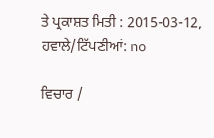ਤੇ ਪ੍ਰਕਾਸ਼ਤ ਮਿਤੀ : 2015-03-12, ਹਵਾਲੇ/ਟਿੱਪਣੀਆਂ: no

ਵਿਚਾਰ /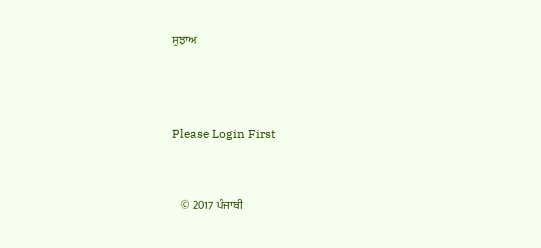ਸੁਝਾਅ



Please Login First


    © 2017 ਪੰਜਾਬੀ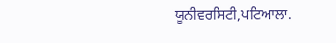ਯੂਨੀਵਰਸਿਟੀ,ਪਟਿਆਲਾ.